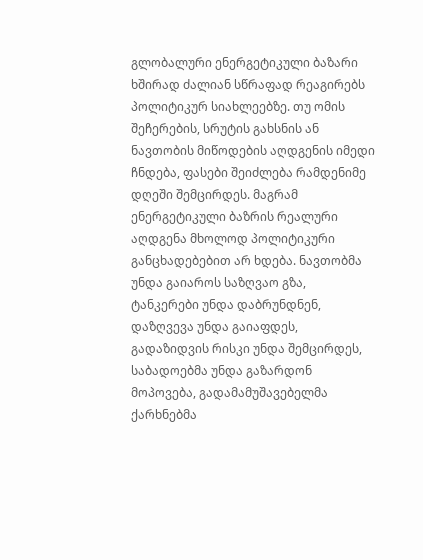გლობალური ენერგეტიკული ბაზარი ხშირად ძალიან სწრაფად რეაგირებს პოლიტიკურ სიახლეებზე. თუ ომის შეჩერების, სრუტის გახსნის ან ნავთობის მიწოდების აღდგენის იმედი ჩნდება, ფასები შეიძლება რამდენიმე დღეში შემცირდეს. მაგრამ ენერგეტიკული ბაზრის რეალური აღდგენა მხოლოდ პოლიტიკური განცხადებებით არ ხდება. ნავთობმა უნდა გაიაროს საზღვაო გზა, ტანკერები უნდა დაბრუნდნენ, დაზღვევა უნდა გაიაფდეს, გადაზიდვის რისკი უნდა შემცირდეს, საბადოებმა უნდა გაზარდონ მოპოვება, გადამამუშავებელმა ქარხნებმა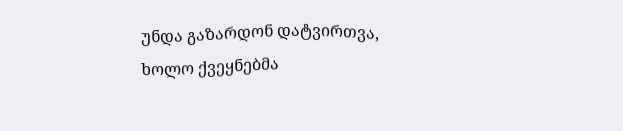უნდა გაზარდონ დატვირთვა, ხოლო ქვეყნებმა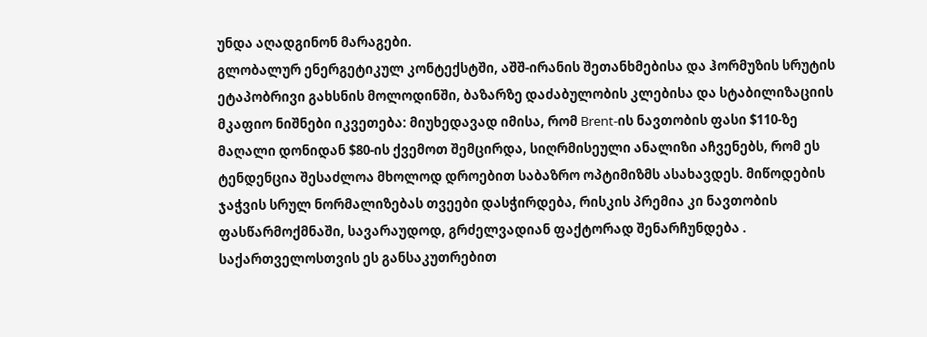უნდა აღადგინონ მარაგები.
გლობალურ ენერგეტიკულ კონტექსტში, აშშ-ირანის შეთანხმებისა და ჰორმუზის სრუტის ეტაპობრივი გახსნის მოლოდინში, ბაზარზე დაძაბულობის კლებისა და სტაბილიზაციის მკაფიო ნიშნები იკვეთება: მიუხედავად იმისა, რომ Brent-ის ნავთობის ფასი $110-ზე მაღალი დონიდან $80-ის ქვემოთ შემცირდა, სიღრმისეული ანალიზი აჩვენებს, რომ ეს ტენდენცია შესაძლოა მხოლოდ დროებით საბაზრო ოპტიმიზმს ასახავდეს. მიწოდების ჯაჭვის სრულ ნორმალიზებას თვეები დასჭირდება, რისკის პრემია კი ნავთობის ფასწარმოქმნაში, სავარაუდოდ, გრძელვადიან ფაქტორად შენარჩუნდება .
საქართველოსთვის ეს განსაკუთრებით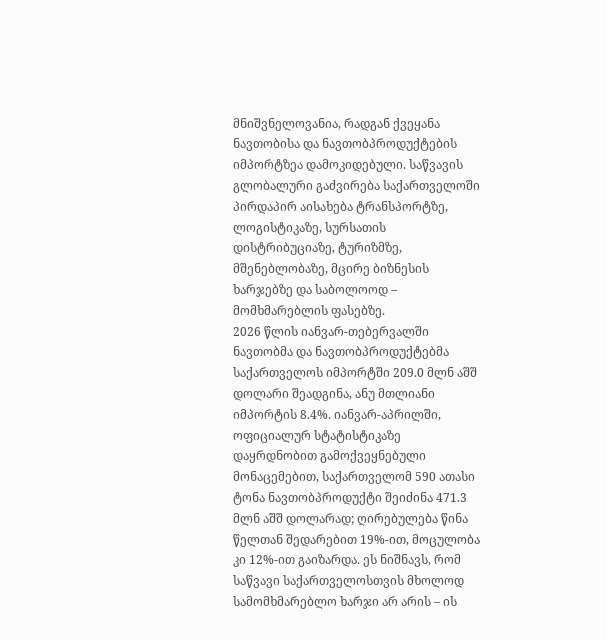მნიშვნელოვანია, რადგან ქვეყანა ნავთობისა და ნავთობპროდუქტების იმპორტზეა დამოკიდებული. საწვავის გლობალური გაძვირება საქართველოში პირდაპირ აისახება ტრანსპორტზე, ლოგისტიკაზე, სურსათის დისტრიბუციაზე, ტურიზმზე, მშენებლობაზე, მცირე ბიზნესის ხარჯებზე და საბოლოოდ – მომხმარებლის ფასებზე.
2026 წლის იანვარ-თებერვალში ნავთობმა და ნავთობპროდუქტებმა საქართველოს იმპორტში 209.0 მლნ აშშ დოლარი შეადგინა, ანუ მთლიანი იმპორტის 8.4%. იანვარ-აპრილში, ოფიციალურ სტატისტიკაზე დაყრდნობით გამოქვეყნებული მონაცემებით, საქართველომ 590 ათასი ტონა ნავთობპროდუქტი შეიძინა 471.3 მლნ აშშ დოლარად; ღირებულება წინა წელთან შედარებით 19%-ით, მოცულობა კი 12%-ით გაიზარდა. ეს ნიშნავს, რომ საწვავი საქართველოსთვის მხოლოდ სამომხმარებლო ხარჯი არ არის – ის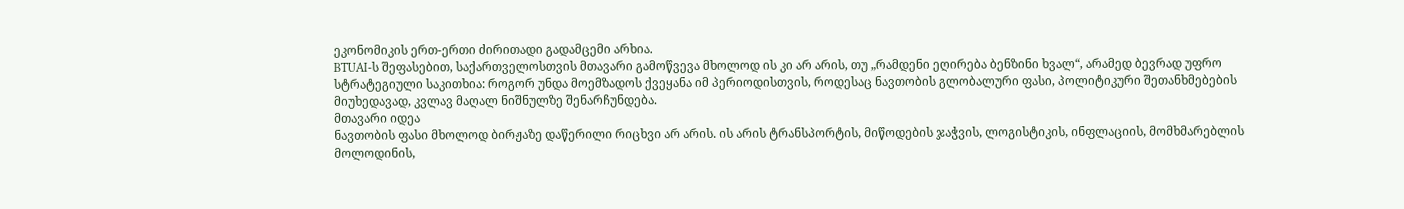ეკონომიკის ერთ-ერთი ძირითადი გადამცემი არხია.
BTUAI-ს შეფასებით, საქართველოსთვის მთავარი გამოწვევა მხოლოდ ის კი არ არის, თუ „რამდენი ეღირება ბენზინი ხვალ“, არამედ ბევრად უფრო სტრატეგიული საკითხია: როგორ უნდა მოემზადოს ქვეყანა იმ პერიოდისთვის, როდესაც ნავთობის გლობალური ფასი, პოლიტიკური შეთანხმებების მიუხედავად, კვლავ მაღალ ნიშნულზე შენარჩუნდება.
მთავარი იდეა
ნავთობის ფასი მხოლოდ ბირჟაზე დაწერილი რიცხვი არ არის. ის არის ტრანსპორტის, მიწოდების ჯაჭვის, ლოგისტიკის, ინფლაციის, მომხმარებლის მოლოდინის,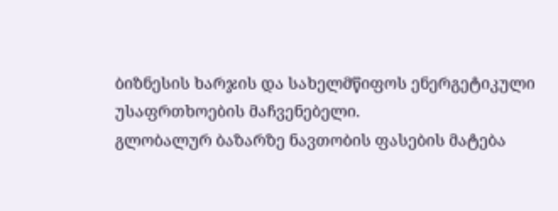ბიზნესის ხარჯის და სახელმწიფოს ენერგეტიკული უსაფრთხოების მაჩვენებელი.
გლობალურ ბაზარზე ნავთობის ფასების მატება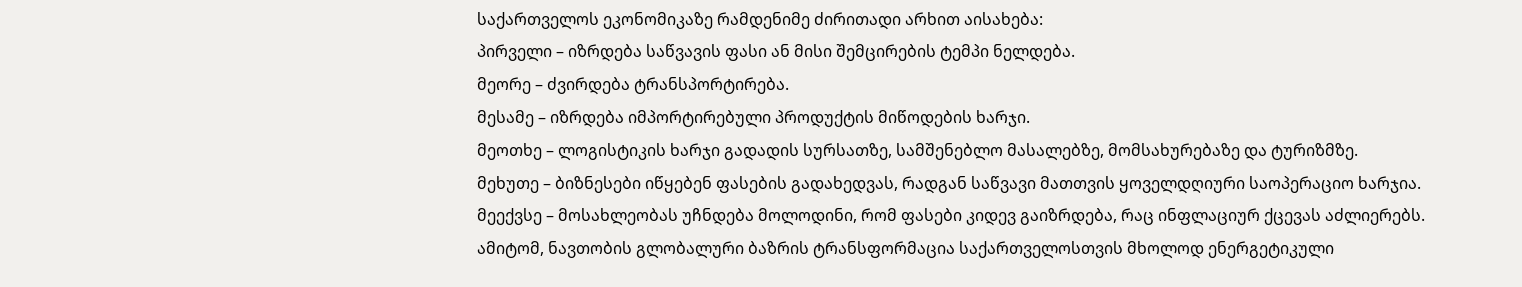საქართველოს ეკონომიკაზე რამდენიმე ძირითადი არხით აისახება:
პირველი – იზრდება საწვავის ფასი ან მისი შემცირების ტემპი ნელდება.
მეორე – ძვირდება ტრანსპორტირება.
მესამე – იზრდება იმპორტირებული პროდუქტის მიწოდების ხარჯი.
მეოთხე – ლოგისტიკის ხარჯი გადადის სურსათზე, სამშენებლო მასალებზე, მომსახურებაზე და ტურიზმზე.
მეხუთე – ბიზნესები იწყებენ ფასების გადახედვას, რადგან საწვავი მათთვის ყოველდღიური საოპერაციო ხარჯია.
მეექვსე – მოსახლეობას უჩნდება მოლოდინი, რომ ფასები კიდევ გაიზრდება, რაც ინფლაციურ ქცევას აძლიერებს.
ამიტომ, ნავთობის გლობალური ბაზრის ტრანსფორმაცია საქართველოსთვის მხოლოდ ენერგეტიკული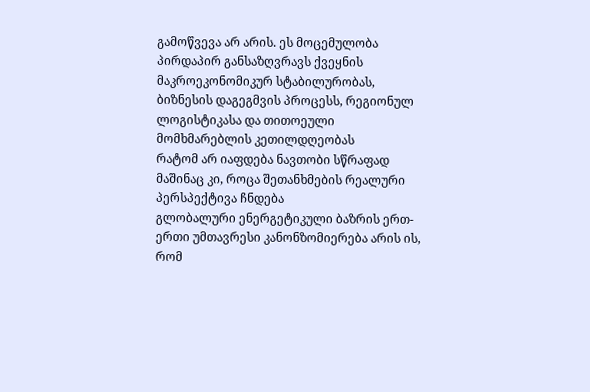გამოწვევა არ არის. ეს მოცემულობა პირდაპირ განსაზღვრავს ქვეყნის მაკროეკონომიკურ სტაბილურობას, ბიზნესის დაგეგმვის პროცესს, რეგიონულ ლოგისტიკასა და თითოეული მომხმარებლის კეთილდღეობას
რატომ არ იაფდება ნავთობი სწრაფად მაშინაც კი, როცა შეთანხმების რეალური პერსპექტივა ჩნდება
გლობალური ენერგეტიკული ბაზრის ერთ-ერთი უმთავრესი კანონზომიერება არის ის, რომ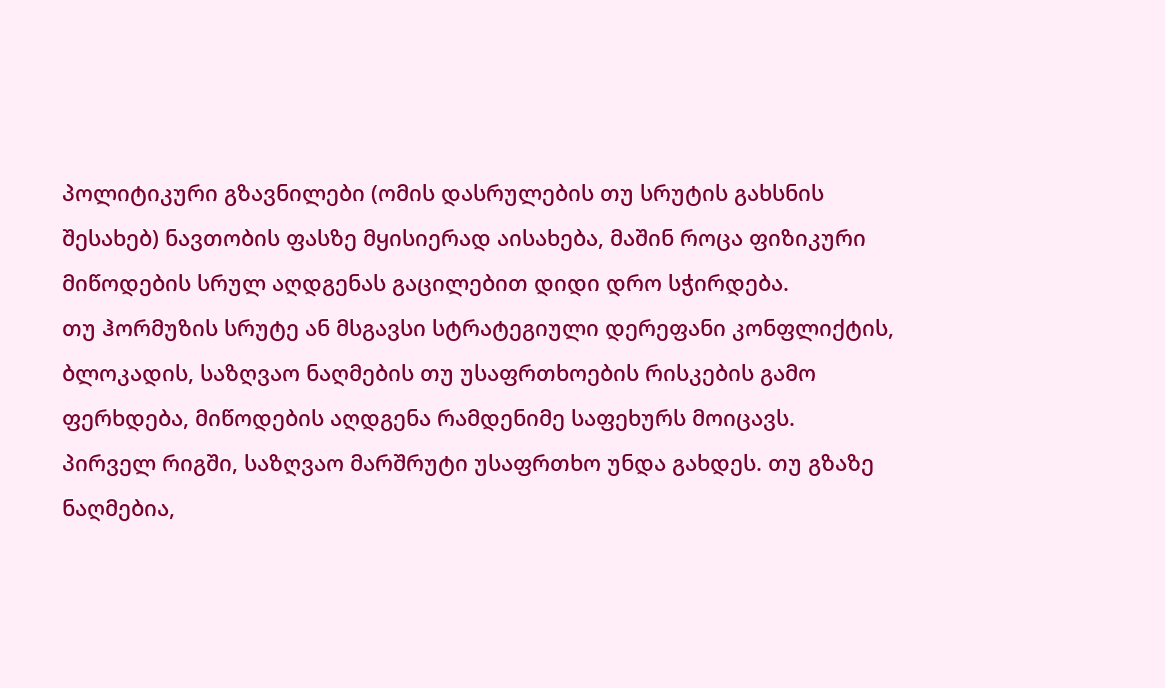პოლიტიკური გზავნილები (ომის დასრულების თუ სრუტის გახსნის შესახებ) ნავთობის ფასზე მყისიერად აისახება, მაშინ როცა ფიზიკური მიწოდების სრულ აღდგენას გაცილებით დიდი დრო სჭირდება.
თუ ჰორმუზის სრუტე ან მსგავსი სტრატეგიული დერეფანი კონფლიქტის, ბლოკადის, საზღვაო ნაღმების თუ უსაფრთხოების რისკების გამო ფერხდება, მიწოდების აღდგენა რამდენიმე საფეხურს მოიცავს.
პირველ რიგში, საზღვაო მარშრუტი უსაფრთხო უნდა გახდეს. თუ გზაზე ნაღმებია,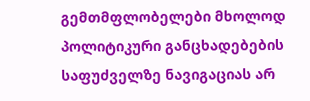გემთმფლობელები მხოლოდ პოლიტიკური განცხადებების საფუძველზე ნავიგაციას არ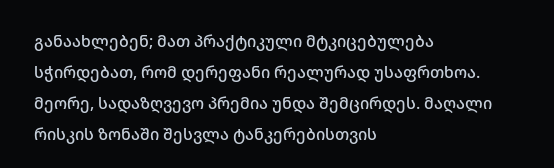განაახლებენ; მათ პრაქტიკული მტკიცებულება სჭირდებათ, რომ დერეფანი რეალურად უსაფრთხოა.
მეორე, სადაზღვევო პრემია უნდა შემცირდეს. მაღალი რისკის ზონაში შესვლა ტანკერებისთვის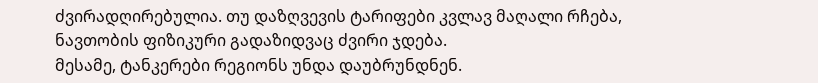ძვირადღირებულია. თუ დაზღვევის ტარიფები კვლავ მაღალი რჩება, ნავთობის ფიზიკური გადაზიდვაც ძვირი ჯდება.
მესამე, ტანკერები რეგიონს უნდა დაუბრუნდნენ.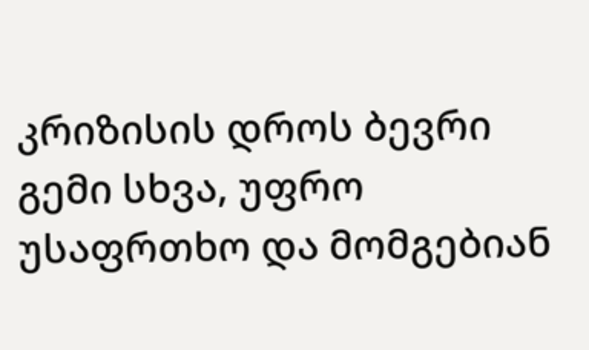კრიზისის დროს ბევრი გემი სხვა, უფრო უსაფრთხო და მომგებიან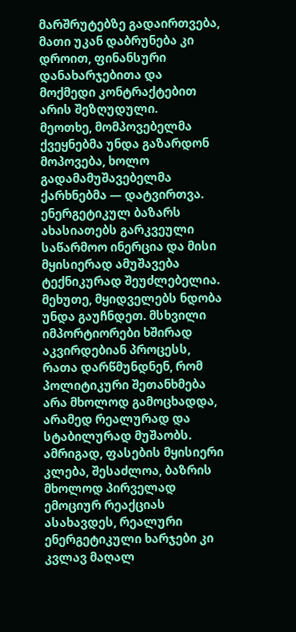მარშრუტებზე გადაირთვება, მათი უკან დაბრუნება კი დროით, ფინანსური დანახარჯებითა და მოქმედი კონტრაქტებით არის შეზღუდული.
მეოთხე, მომპოვებელმა ქვეყნებმა უნდა გაზარდონ მოპოვება, ხოლო გადამამუშავებელმა ქარხნებმა — დატვირთვა. ენერგეტიკულ ბაზარს ახასიათებს გარკვეული საწარმოო ინერცია და მისი მყისიერად ამუშავება ტექნიკურად შეუძლებელია.
მეხუთე, მყიდველებს ნდობა უნდა გაუჩნდეთ. მსხვილი იმპორტიორები ხშირად აკვირდებიან პროცესს, რათა დარწმუნდნენ, რომ პოლიტიკური შეთანხმება არა მხოლოდ გამოცხადდა, არამედ რეალურად და სტაბილურად მუშაობს.
ამრიგად, ფასების მყისიერი კლება, შესაძლოა, ბაზრის მხოლოდ პირველად ემოციურ რეაქციას ასახავდეს, რეალური ენერგეტიკული ხარჯები კი კვლავ მაღალ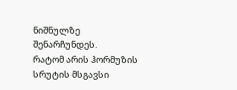ნიშნულზე შენარჩუნდეს.
რატომ არის ჰორმუზის სრუტის მსგავსი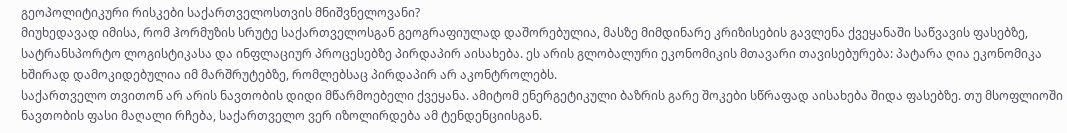გეოპოლიტიკური რისკები საქართველოსთვის მნიშვნელოვანი?
მიუხედავად იმისა, რომ ჰორმუზის სრუტე საქართველოსგან გეოგრაფიულად დაშორებულია, მასზე მიმდინარე კრიზისების გავლენა ქვეყანაში საწვავის ფასებზე, სატრანსპორტო ლოგისტიკასა და ინფლაციურ პროცესებზე პირდაპირ აისახება. ეს არის გლობალური ეკონომიკის მთავარი თავისებურება: პატარა ღია ეკონომიკა ხშირად დამოკიდებულია იმ მარშრუტებზე, რომლებსაც პირდაპირ არ აკონტროლებს.
საქართველო თვითონ არ არის ნავთობის დიდი მწარმოებელი ქვეყანა. ამიტომ ენერგეტიკული ბაზრის გარე შოკები სწრაფად აისახება შიდა ფასებზე. თუ მსოფლიოში ნავთობის ფასი მაღალი რჩება, საქართველო ვერ იზოლირდება ამ ტენდენციისგან.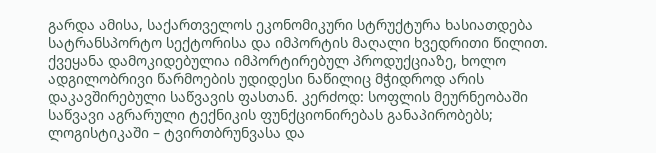გარდა ამისა, საქართველოს ეკონომიკური სტრუქტურა ხასიათდება სატრანსპორტო სექტორისა და იმპორტის მაღალი ხვედრითი წილით. ქვეყანა დამოკიდებულია იმპორტირებულ პროდუქციაზე, ხოლო ადგილობრივი წარმოების უდიდესი ნაწილიც მჭიდროდ არის დაკავშირებული საწვავის ფასთან. კერძოდ: სოფლის მეურნეობაში საწვავი აგრარული ტექნიკის ფუნქციონირებას განაპირობებს; ლოგისტიკაში – ტვირთბრუნვასა და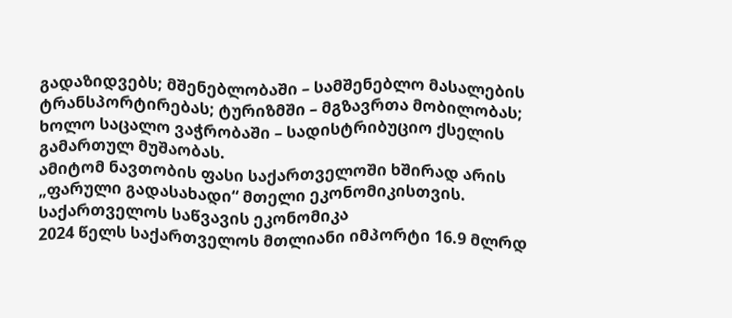გადაზიდვებს; მშენებლობაში – სამშენებლო მასალების ტრანსპორტირებას; ტურიზმში – მგზავრთა მობილობას; ხოლო საცალო ვაჭრობაში – სადისტრიბუციო ქსელის გამართულ მუშაობას.
ამიტომ ნავთობის ფასი საქართველოში ხშირად არის „ფარული გადასახადი“ მთელი ეკონომიკისთვის.
საქართველოს საწვავის ეკონომიკა
2024 წელს საქართველოს მთლიანი იმპორტი 16.9 მლრდ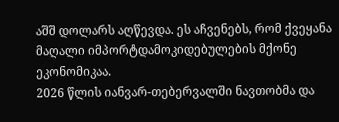აშშ დოლარს აღწევდა. ეს აჩვენებს, რომ ქვეყანა მაღალი იმპორტდამოკიდებულების მქონე ეკონომიკაა.
2026 წლის იანვარ-თებერვალში ნავთობმა და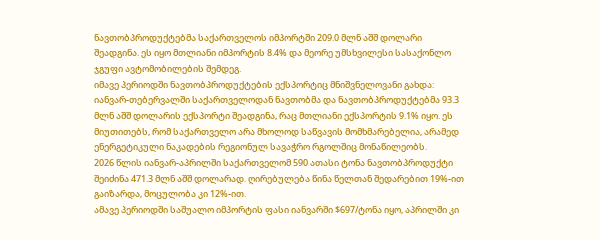ნავთობპროდუქტებმა საქართველოს იმპორტში 209.0 მლნ აშშ დოლარი შეადგინა. ეს იყო მთლიანი იმპორტის 8.4% და მეორე უმსხვილესი სასაქონლო ჯგუფი ავტომობილების შემდეგ.
იმავე პერიოდში ნავთობპროდუქტების ექსპორტიც მნიშვნელოვანი გახდა: იანვარ-თებერვალში საქართველოდან ნავთობმა და ნავთობპროდუქტებმა 93.3 მლნ აშშ დოლარის ექსპორტი შეადგინა, რაც მთლიანი ექსპორტის 9.1% იყო. ეს მიუთითებს, რომ საქართველო არა მხოლოდ საწვავის მომხმარებელია, არამედ ენერგეტიკული ნაკადების რეგიონულ სავაჭრო რგოლშიც მონაწილეობს.
2026 წლის იანვარ-აპრილში საქართველომ 590 ათასი ტონა ნავთობპროდუქტი შეიძინა 471.3 მლნ აშშ დოლარად. ღირებულება წინა წელთან შედარებით 19%-ით გაიზარდა, მოცულობა კი 12%-ით.
ამავე პერიოდში საშუალო იმპორტის ფასი იანვარში $697/ტონა იყო, აპრილში კი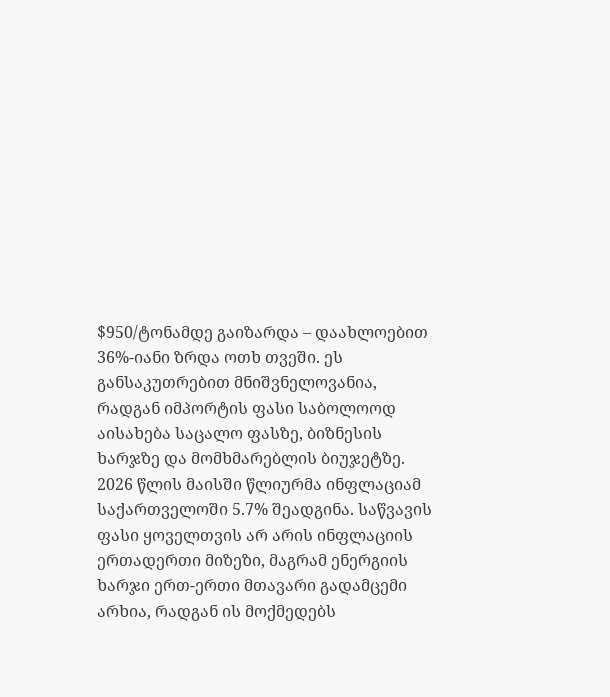$950/ტონამდე გაიზარდა – დაახლოებით 36%-იანი ზრდა ოთხ თვეში. ეს განსაკუთრებით მნიშვნელოვანია, რადგან იმპორტის ფასი საბოლოოდ აისახება საცალო ფასზე, ბიზნესის ხარჯზე და მომხმარებლის ბიუჯეტზე.
2026 წლის მაისში წლიურმა ინფლაციამ საქართველოში 5.7% შეადგინა. საწვავის ფასი ყოველთვის არ არის ინფლაციის ერთადერთი მიზეზი, მაგრამ ენერგიის ხარჯი ერთ-ერთი მთავარი გადამცემი არხია, რადგან ის მოქმედებს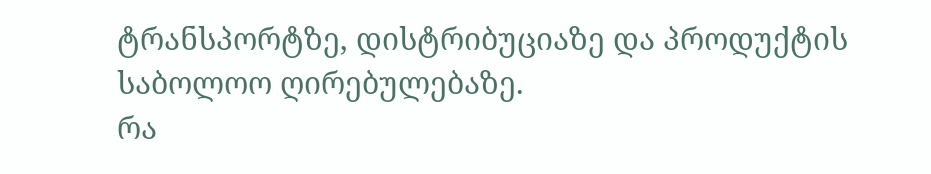ტრანსპორტზე, დისტრიბუციაზე და პროდუქტის საბოლოო ღირებულებაზე.
რა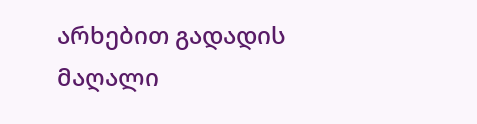არხებით გადადის მაღალი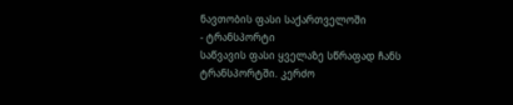ნავთობის ფასი საქართველოში
- ტრანსპორტი
საწვავის ფასი ყველაზე სწრაფად ჩანს ტრანსპორტში. კერძო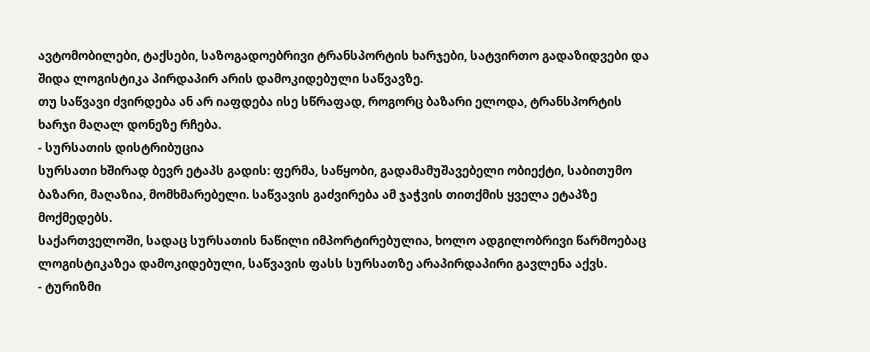ავტომობილები, ტაქსები, საზოგადოებრივი ტრანსპორტის ხარჯები, სატვირთო გადაზიდვები და შიდა ლოგისტიკა პირდაპირ არის დამოკიდებული საწვავზე.
თუ საწვავი ძვირდება ან არ იაფდება ისე სწრაფად, როგორც ბაზარი ელოდა, ტრანსპორტის ხარჯი მაღალ დონეზე რჩება.
- სურსათის დისტრიბუცია
სურსათი ხშირად ბევრ ეტაპს გადის: ფერმა, საწყობი, გადამამუშავებელი ობიექტი, საბითუმო ბაზარი, მაღაზია, მომხმარებელი. საწვავის გაძვირება ამ ჯაჭვის თითქმის ყველა ეტაპზე მოქმედებს.
საქართველოში, სადაც სურსათის ნაწილი იმპორტირებულია, ხოლო ადგილობრივი წარმოებაც ლოგისტიკაზეა დამოკიდებული, საწვავის ფასს სურსათზე არაპირდაპირი გავლენა აქვს.
- ტურიზმი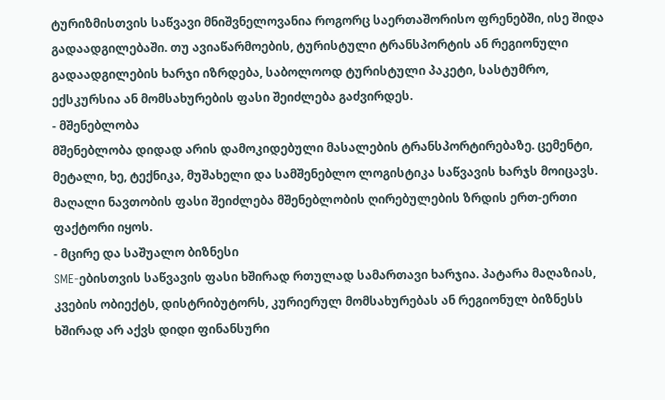ტურიზმისთვის საწვავი მნიშვნელოვანია როგორც საერთაშორისო ფრენებში, ისე შიდა გადაადგილებაში. თუ ავიაწარმოების, ტურისტული ტრანსპორტის ან რეგიონული გადაადგილების ხარჯი იზრდება, საბოლოოდ ტურისტული პაკეტი, სასტუმრო, ექსკურსია ან მომსახურების ფასი შეიძლება გაძვირდეს.
- მშენებლობა
მშენებლობა დიდად არის დამოკიდებული მასალების ტრანსპორტირებაზე. ცემენტი, მეტალი, ხე, ტექნიკა, მუშახელი და სამშენებლო ლოგისტიკა საწვავის ხარჯს მოიცავს. მაღალი ნავთობის ფასი შეიძლება მშენებლობის ღირებულების ზრდის ერთ-ერთი ფაქტორი იყოს.
- მცირე და საშუალო ბიზნესი
SME-ებისთვის საწვავის ფასი ხშირად რთულად სამართავი ხარჯია. პატარა მაღაზიას, კვების ობიექტს, დისტრიბუტორს, კურიერულ მომსახურებას ან რეგიონულ ბიზნესს ხშირად არ აქვს დიდი ფინანსური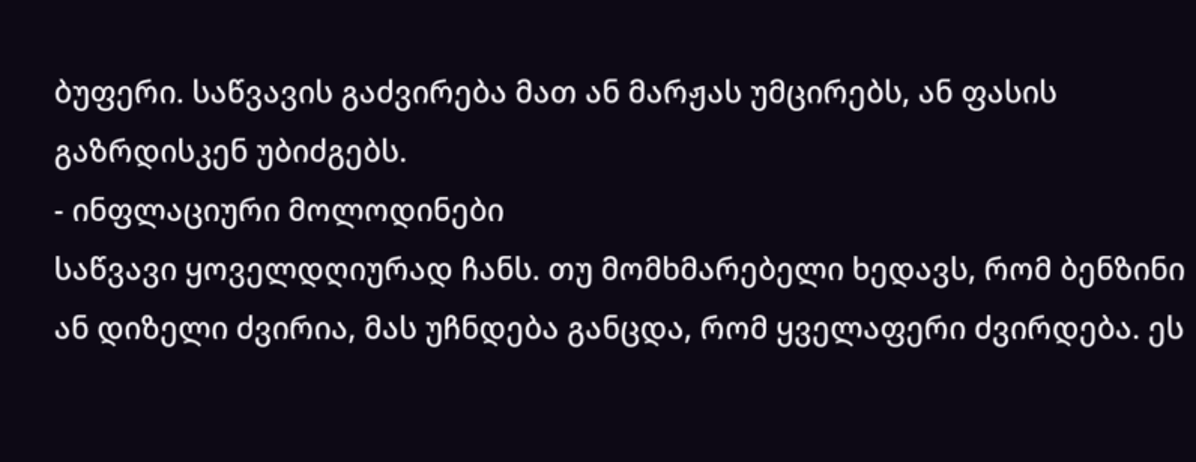ბუფერი. საწვავის გაძვირება მათ ან მარჟას უმცირებს, ან ფასის გაზრდისკენ უბიძგებს.
- ინფლაციური მოლოდინები
საწვავი ყოველდღიურად ჩანს. თუ მომხმარებელი ხედავს, რომ ბენზინი ან დიზელი ძვირია, მას უჩნდება განცდა, რომ ყველაფერი ძვირდება. ეს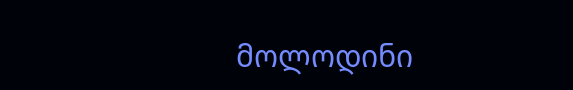მოლოდინი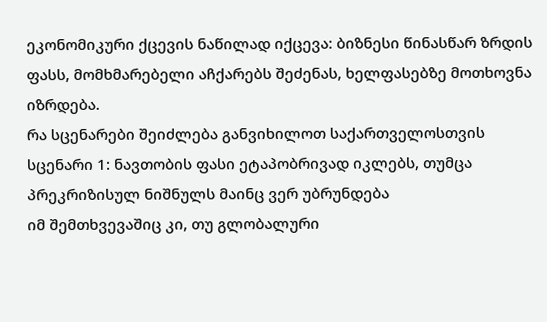ეკონომიკური ქცევის ნაწილად იქცევა: ბიზნესი წინასწარ ზრდის ფასს, მომხმარებელი აჩქარებს შეძენას, ხელფასებზე მოთხოვნა იზრდება.
რა სცენარები შეიძლება განვიხილოთ საქართველოსთვის
სცენარი 1: ნავთობის ფასი ეტაპობრივად იკლებს, თუმცა პრეკრიზისულ ნიშნულს მაინც ვერ უბრუნდება
იმ შემთხვევაშიც კი, თუ გლობალური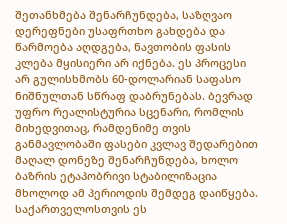შეთანხმება შენარჩუნდება, საზღვაო დერეფნები უსაფრთხო გახდება და წარმოება აღდგება, ნავთობის ფასის კლება მყისიერი არ იქნება. ეს პროცესი არ გულისხმობს 60-დოლარიან საფასო ნიშნულთან სწრაფ დაბრუნებას. ბევრად უფრო რეალისტურია სცენარი, რომლის მიხედვითაც, რამდენიმე თვის განმავლობაში ფასები კვლავ შედარებით მაღალ დონეზე შენარჩუნდება, ხოლო ბაზრის ეტაპობრივი სტაბილიზაცია მხოლოდ ამ პერიოდის შემდეგ დაიწყება.
საქართველოსთვის ეს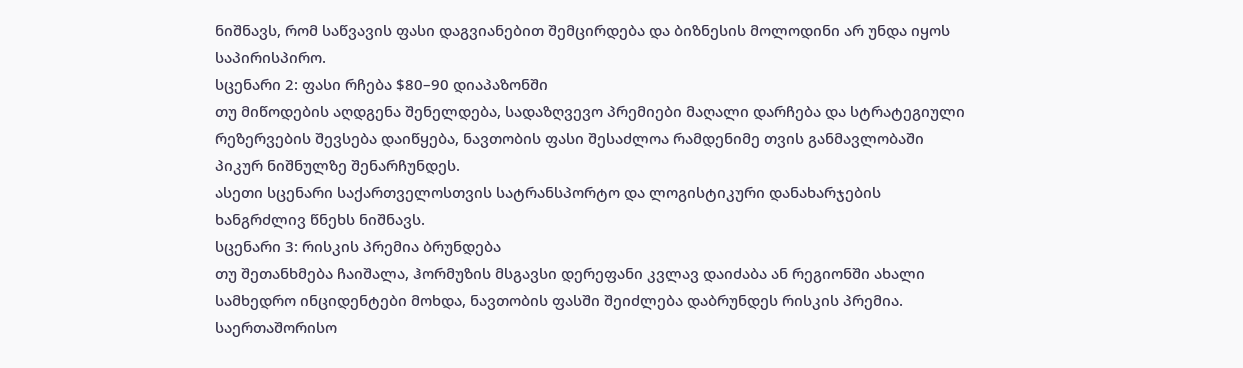ნიშნავს, რომ საწვავის ფასი დაგვიანებით შემცირდება და ბიზნესის მოლოდინი არ უნდა იყოს საპირისპირო.
სცენარი 2: ფასი რჩება $80–90 დიაპაზონში
თუ მიწოდების აღდგენა შენელდება, სადაზღვევო პრემიები მაღალი დარჩება და სტრატეგიული რეზერვების შევსება დაიწყება, ნავთობის ფასი შესაძლოა რამდენიმე თვის განმავლობაში პიკურ ნიშნულზე შენარჩუნდეს.
ასეთი სცენარი საქართველოსთვის სატრანსპორტო და ლოგისტიკური დანახარჯების ხანგრძლივ წნეხს ნიშნავს.
სცენარი 3: რისკის პრემია ბრუნდება
თუ შეთანხმება ჩაიშალა, ჰორმუზის მსგავსი დერეფანი კვლავ დაიძაბა ან რეგიონში ახალი სამხედრო ინციდენტები მოხდა, ნავთობის ფასში შეიძლება დაბრუნდეს რისკის პრემია. საერთაშორისო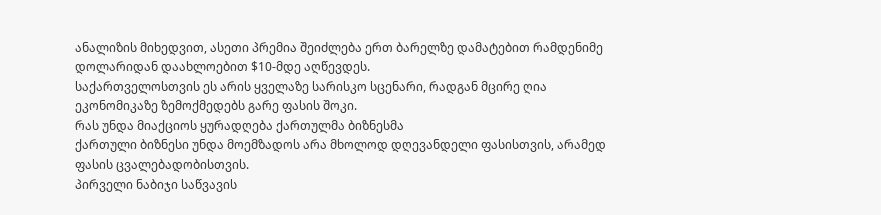ანალიზის მიხედვით, ასეთი პრემია შეიძლება ერთ ბარელზე დამატებით რამდენიმე დოლარიდან დაახლოებით $10-მდე აღწევდეს.
საქართველოსთვის ეს არის ყველაზე სარისკო სცენარი, რადგან მცირე ღია ეკონომიკაზე ზემოქმედებს გარე ფასის შოკი.
რას უნდა მიაქციოს ყურადღება ქართულმა ბიზნესმა
ქართული ბიზნესი უნდა მოემზადოს არა მხოლოდ დღევანდელი ფასისთვის, არამედ ფასის ცვალებადობისთვის.
პირველი ნაბიჯი საწვავის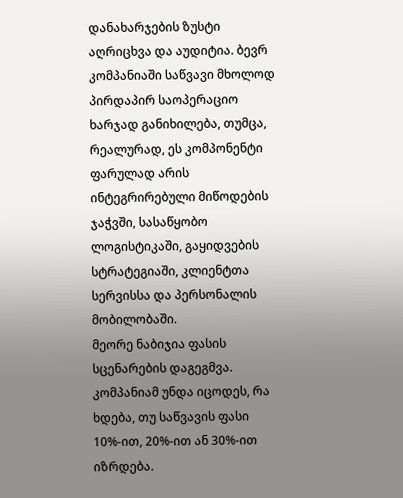დანახარჯების ზუსტი აღრიცხვა და აუდიტია. ბევრ კომპანიაში საწვავი მხოლოდ პირდაპირ საოპერაციო ხარჯად განიხილება, თუმცა, რეალურად, ეს კომპონენტი ფარულად არის ინტეგრირებული მიწოდების ჯაჭვში, სასაწყობო ლოგისტიკაში, გაყიდვების სტრატეგიაში, კლიენტთა სერვისსა და პერსონალის მობილობაში.
მეორე ნაბიჯია ფასის სცენარების დაგეგმვა. კომპანიამ უნდა იცოდეს, რა ხდება, თუ საწვავის ფასი 10%-ით, 20%-ით ან 30%-ით იზრდება.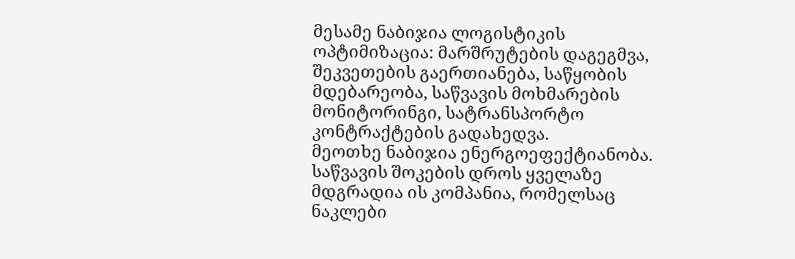მესამე ნაბიჯია ლოგისტიკის ოპტიმიზაცია: მარშრუტების დაგეგმვა, შეკვეთების გაერთიანება, საწყობის მდებარეობა, საწვავის მოხმარების მონიტორინგი, სატრანსპორტო კონტრაქტების გადახედვა.
მეოთხე ნაბიჯია ენერგოეფექტიანობა. საწვავის შოკების დროს ყველაზე მდგრადია ის კომპანია, რომელსაც ნაკლები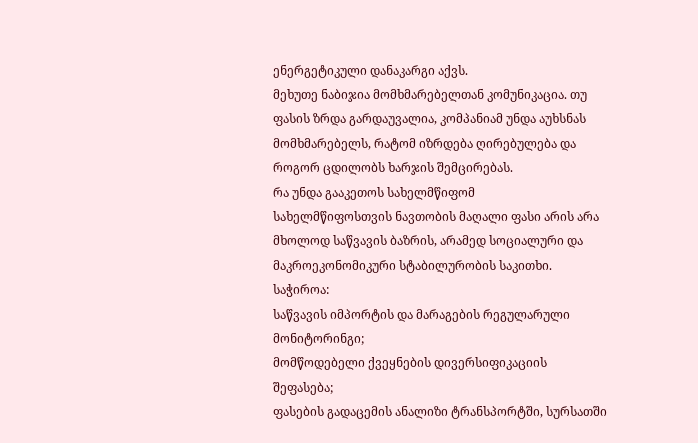ენერგეტიკული დანაკარგი აქვს.
მეხუთე ნაბიჯია მომხმარებელთან კომუნიკაცია. თუ ფასის ზრდა გარდაუვალია, კომპანიამ უნდა აუხსნას მომხმარებელს, რატომ იზრდება ღირებულება და როგორ ცდილობს ხარჯის შემცირებას.
რა უნდა გააკეთოს სახელმწიფომ
სახელმწიფოსთვის ნავთობის მაღალი ფასი არის არა მხოლოდ საწვავის ბაზრის, არამედ სოციალური და მაკროეკონომიკური სტაბილურობის საკითხი.
საჭიროა:
საწვავის იმპორტის და მარაგების რეგულარული მონიტორინგი;
მომწოდებელი ქვეყნების დივერსიფიკაციის შეფასება;
ფასების გადაცემის ანალიზი ტრანსპორტში, სურსათში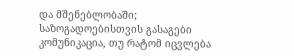და მშენებლობაში;
საზოგადოებისთვის გასაგები კომუნიკაცია, თუ რატომ იცვლება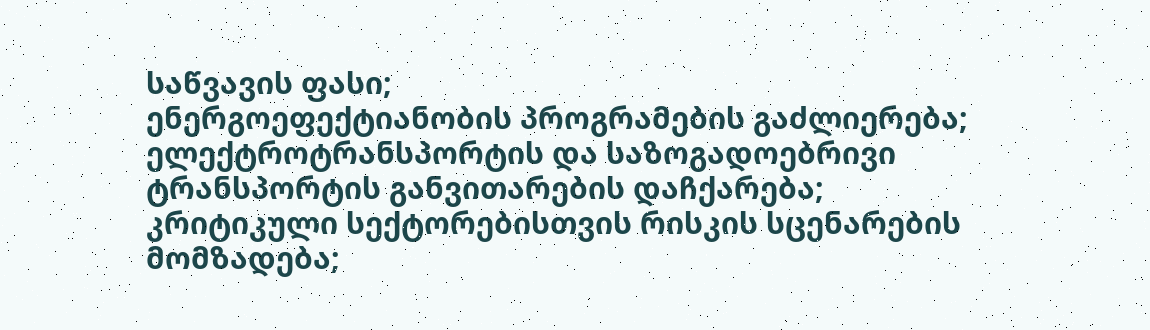საწვავის ფასი;
ენერგოეფექტიანობის პროგრამების გაძლიერება;
ელექტროტრანსპორტის და საზოგადოებრივი ტრანსპორტის განვითარების დაჩქარება;
კრიტიკული სექტორებისთვის რისკის სცენარების მომზადება;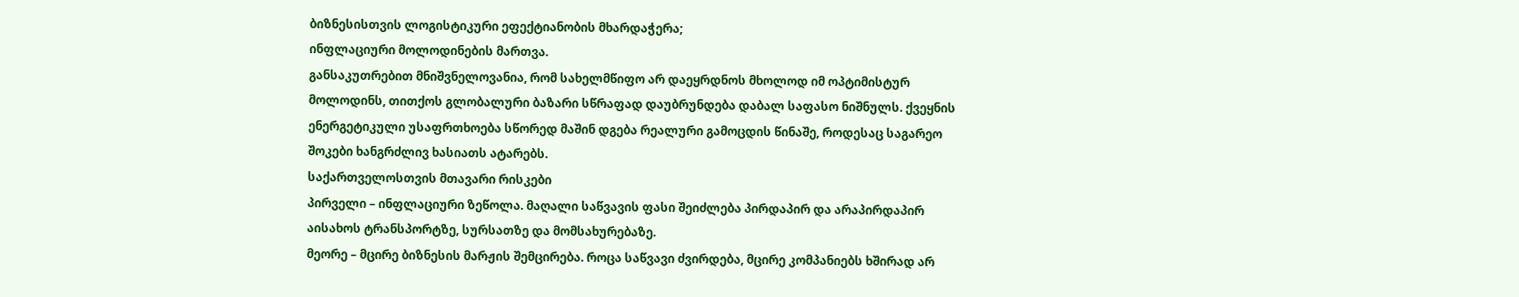ბიზნესისთვის ლოგისტიკური ეფექტიანობის მხარდაჭერა;
ინფლაციური მოლოდინების მართვა.
განსაკუთრებით მნიშვნელოვანია, რომ სახელმწიფო არ დაეყრდნოს მხოლოდ იმ ოპტიმისტურ მოლოდინს, თითქოს გლობალური ბაზარი სწრაფად დაუბრუნდება დაბალ საფასო ნიშნულს. ქვეყნის ენერგეტიკული უსაფრთხოება სწორედ მაშინ დგება რეალური გამოცდის წინაშე, როდესაც საგარეო შოკები ხანგრძლივ ხასიათს ატარებს.
საქართველოსთვის მთავარი რისკები
პირველი – ინფლაციური ზეწოლა. მაღალი საწვავის ფასი შეიძლება პირდაპირ და არაპირდაპირ აისახოს ტრანსპორტზე, სურსათზე და მომსახურებაზე.
მეორე – მცირე ბიზნესის მარჟის შემცირება. როცა საწვავი ძვირდება, მცირე კომპანიებს ხშირად არ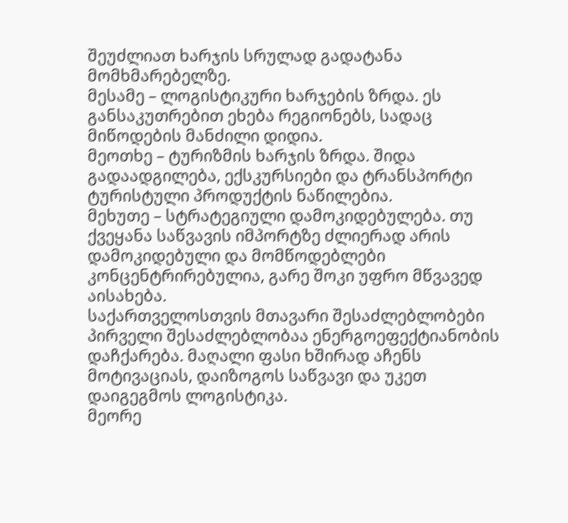შეუძლიათ ხარჯის სრულად გადატანა მომხმარებელზე.
მესამე – ლოგისტიკური ხარჯების ზრდა. ეს განსაკუთრებით ეხება რეგიონებს, სადაც მიწოდების მანძილი დიდია.
მეოთხე – ტურიზმის ხარჯის ზრდა. შიდა გადაადგილება, ექსკურსიები და ტრანსპორტი ტურისტული პროდუქტის ნაწილებია.
მეხუთე – სტრატეგიული დამოკიდებულება. თუ ქვეყანა საწვავის იმპორტზე ძლიერად არის დამოკიდებული და მომწოდებლები კონცენტრირებულია, გარე შოკი უფრო მწვავედ აისახება.
საქართველოსთვის მთავარი შესაძლებლობები
პირველი შესაძლებლობაა ენერგოეფექტიანობის დაჩქარება. მაღალი ფასი ხშირად აჩენს მოტივაციას, დაიზოგოს საწვავი და უკეთ დაიგეგმოს ლოგისტიკა.
მეორე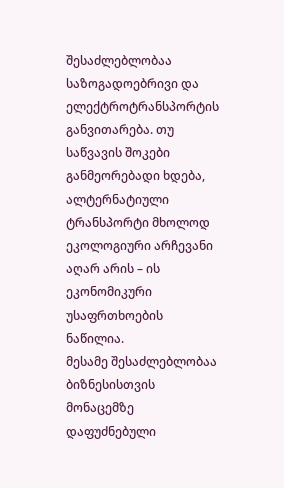შესაძლებლობაა საზოგადოებრივი და ელექტროტრანსპორტის განვითარება. თუ საწვავის შოკები განმეორებადი ხდება, ალტერნატიული ტრანსპორტი მხოლოდ ეკოლოგიური არჩევანი აღარ არის – ის ეკონომიკური უსაფრთხოების ნაწილია.
მესამე შესაძლებლობაა ბიზნესისთვის მონაცემზე დაფუძნებული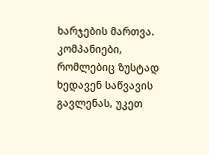ხარჯების მართვა. კომპანიები, რომლებიც ზუსტად ხედავენ საწვავის გავლენას, უკეთ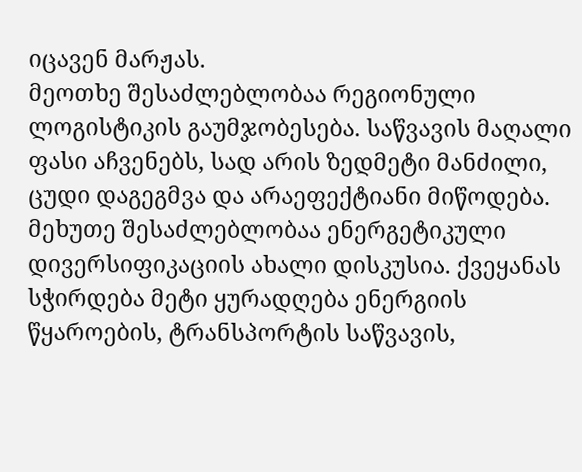იცავენ მარჟას.
მეოთხე შესაძლებლობაა რეგიონული ლოგისტიკის გაუმჯობესება. საწვავის მაღალი ფასი აჩვენებს, სად არის ზედმეტი მანძილი, ცუდი დაგეგმვა და არაეფექტიანი მიწოდება.
მეხუთე შესაძლებლობაა ენერგეტიკული დივერსიფიკაციის ახალი დისკუსია. ქვეყანას სჭირდება მეტი ყურადღება ენერგიის წყაროების, ტრანსპორტის საწვავის,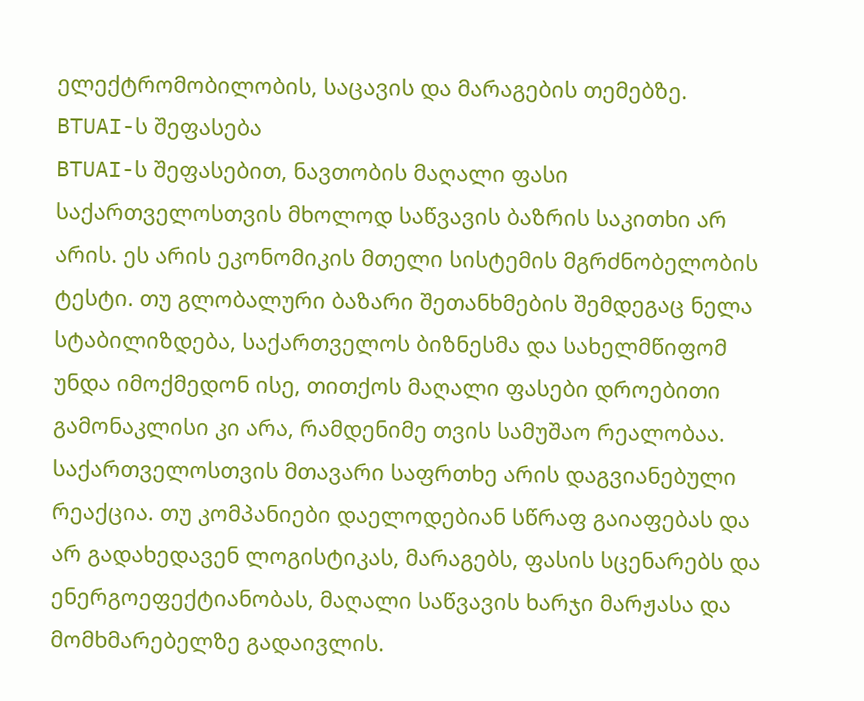ელექტრომობილობის, საცავის და მარაგების თემებზე.
BTUAI-ს შეფასება
BTUAI-ს შეფასებით, ნავთობის მაღალი ფასი საქართველოსთვის მხოლოდ საწვავის ბაზრის საკითხი არ არის. ეს არის ეკონომიკის მთელი სისტემის მგრძნობელობის ტესტი. თუ გლობალური ბაზარი შეთანხმების შემდეგაც ნელა სტაბილიზდება, საქართველოს ბიზნესმა და სახელმწიფომ უნდა იმოქმედონ ისე, თითქოს მაღალი ფასები დროებითი გამონაკლისი კი არა, რამდენიმე თვის სამუშაო რეალობაა.
საქართველოსთვის მთავარი საფრთხე არის დაგვიანებული რეაქცია. თუ კომპანიები დაელოდებიან სწრაფ გაიაფებას და არ გადახედავენ ლოგისტიკას, მარაგებს, ფასის სცენარებს და ენერგოეფექტიანობას, მაღალი საწვავის ხარჯი მარჟასა და მომხმარებელზე გადაივლის.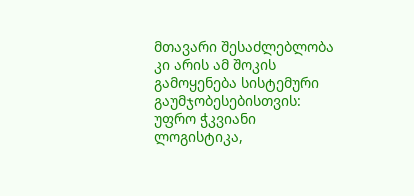მთავარი შესაძლებლობა კი არის ამ შოკის გამოყენება სისტემური გაუმჯობესებისთვის: უფრო ჭკვიანი ლოგისტიკა,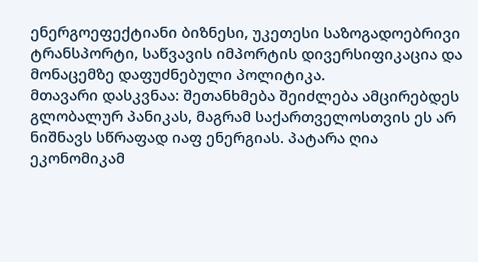ენერგოეფექტიანი ბიზნესი, უკეთესი საზოგადოებრივი ტრანსპორტი, საწვავის იმპორტის დივერსიფიკაცია და მონაცემზე დაფუძნებული პოლიტიკა.
მთავარი დასკვნაა: შეთანხმება შეიძლება ამცირებდეს გლობალურ პანიკას, მაგრამ საქართველოსთვის ეს არ ნიშნავს სწრაფად იაფ ენერგიას. პატარა ღია ეკონომიკამ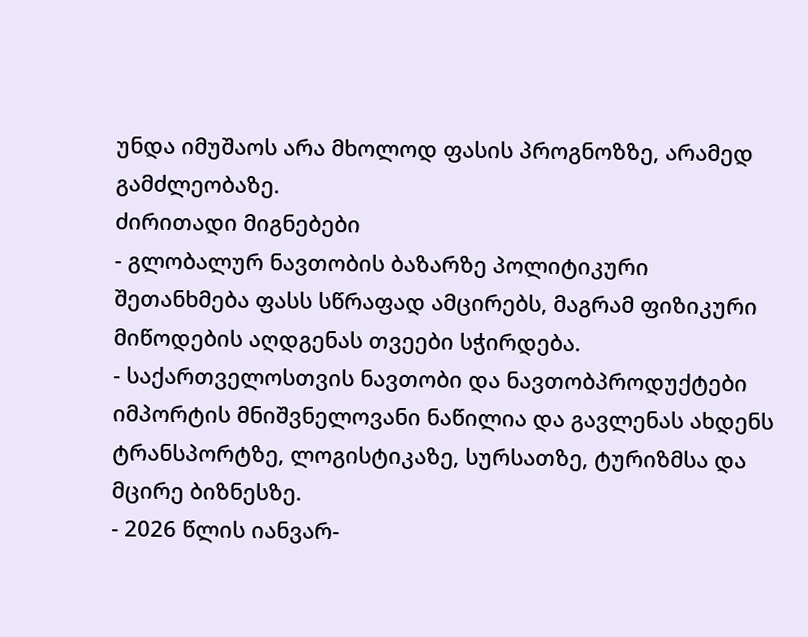უნდა იმუშაოს არა მხოლოდ ფასის პროგნოზზე, არამედ გამძლეობაზე.
ძირითადი მიგნებები
- გლობალურ ნავთობის ბაზარზე პოლიტიკური შეთანხმება ფასს სწრაფად ამცირებს, მაგრამ ფიზიკური მიწოდების აღდგენას თვეები სჭირდება.
- საქართველოსთვის ნავთობი და ნავთობპროდუქტები იმპორტის მნიშვნელოვანი ნაწილია და გავლენას ახდენს ტრანსპორტზე, ლოგისტიკაზე, სურსათზე, ტურიზმსა და მცირე ბიზნესზე.
- 2026 წლის იანვარ-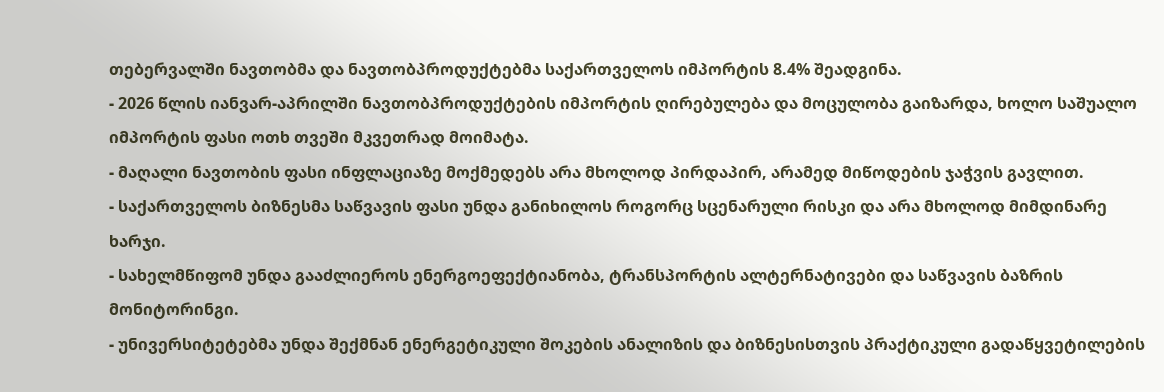თებერვალში ნავთობმა და ნავთობპროდუქტებმა საქართველოს იმპორტის 8.4% შეადგინა.
- 2026 წლის იანვარ-აპრილში ნავთობპროდუქტების იმპორტის ღირებულება და მოცულობა გაიზარდა, ხოლო საშუალო იმპორტის ფასი ოთხ თვეში მკვეთრად მოიმატა.
- მაღალი ნავთობის ფასი ინფლაციაზე მოქმედებს არა მხოლოდ პირდაპირ, არამედ მიწოდების ჯაჭვის გავლით.
- საქართველოს ბიზნესმა საწვავის ფასი უნდა განიხილოს როგორც სცენარული რისკი და არა მხოლოდ მიმდინარე ხარჯი.
- სახელმწიფომ უნდა გააძლიეროს ენერგოეფექტიანობა, ტრანსპორტის ალტერნატივები და საწვავის ბაზრის მონიტორინგი.
- უნივერსიტეტებმა უნდა შექმნან ენერგეტიკული შოკების ანალიზის და ბიზნესისთვის პრაქტიკული გადაწყვეტილების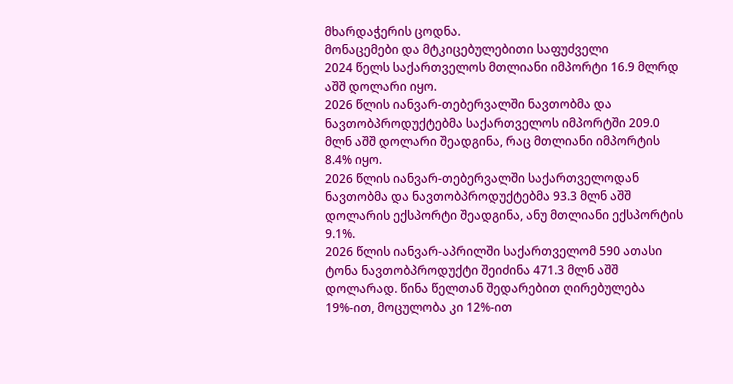მხარდაჭერის ცოდნა.
მონაცემები და მტკიცებულებითი საფუძველი
2024 წელს საქართველოს მთლიანი იმპორტი 16.9 მლრდ აშშ დოლარი იყო.
2026 წლის იანვარ-თებერვალში ნავთობმა და ნავთობპროდუქტებმა საქართველოს იმპორტში 209.0 მლნ აშშ დოლარი შეადგინა, რაც მთლიანი იმპორტის 8.4% იყო.
2026 წლის იანვარ-თებერვალში საქართველოდან ნავთობმა და ნავთობპროდუქტებმა 93.3 მლნ აშშ დოლარის ექსპორტი შეადგინა, ანუ მთლიანი ექსპორტის 9.1%.
2026 წლის იანვარ-აპრილში საქართველომ 590 ათასი ტონა ნავთობპროდუქტი შეიძინა 471.3 მლნ აშშ დოლარად. წინა წელთან შედარებით ღირებულება 19%-ით, მოცულობა კი 12%-ით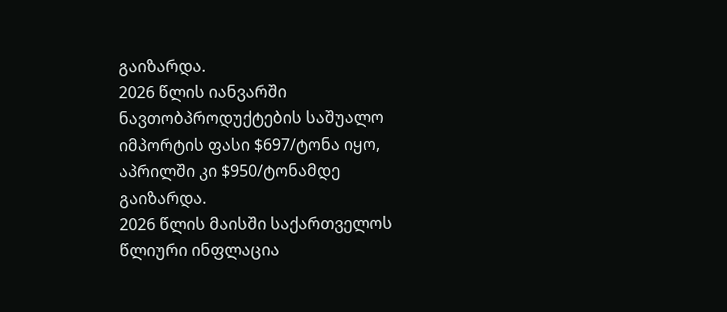გაიზარდა.
2026 წლის იანვარში ნავთობპროდუქტების საშუალო იმპორტის ფასი $697/ტონა იყო, აპრილში კი $950/ტონამდე გაიზარდა.
2026 წლის მაისში საქართველოს წლიური ინფლაცია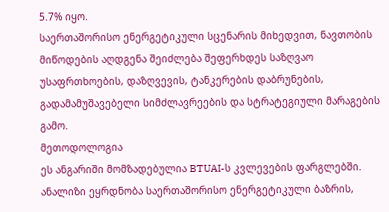5.7% იყო.
საერთაშორისო ენერგეტიკული სცენარის მიხედვით, ნავთობის მიწოდების აღდგენა შეიძლება შეფერხდეს საზღვაო უსაფრთხოების, დაზღვევის, ტანკერების დაბრუნების, გადამამუშავებელი სიმძლავრეების და სტრატეგიული მარაგების გამო.
მეთოდოლოგია
ეს ანგარიში მომზადებულია BTUAI-ს კვლევების ფარგლებში. ანალიზი ეყრდნობა საერთაშორისო ენერგეტიკული ბაზრის,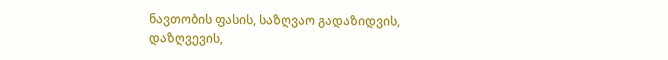ნავთობის ფასის, საზღვაო გადაზიდვის, დაზღვევის,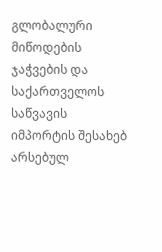გლობალური მიწოდების ჯაჭვების და საქართველოს საწვავის იმპორტის შესახებ არსებულ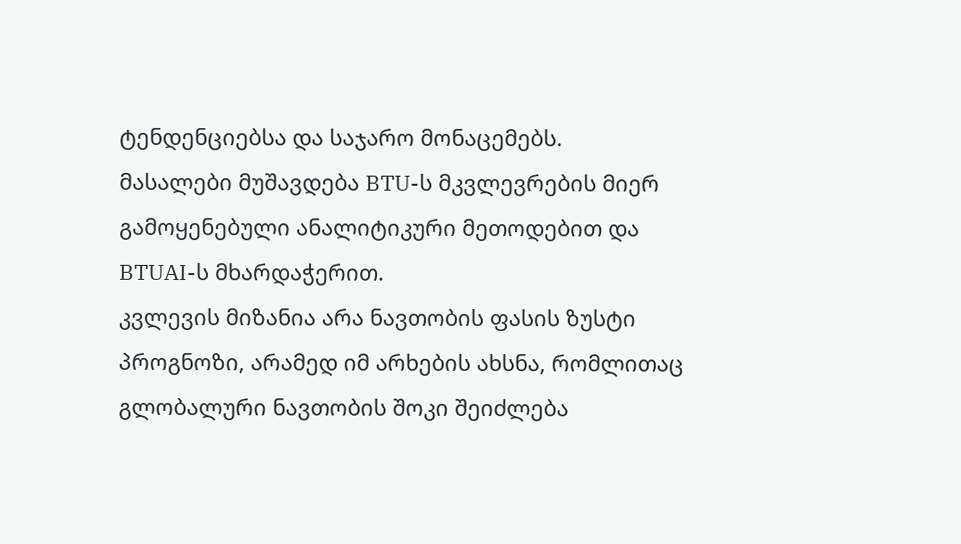ტენდენციებსა და საჯარო მონაცემებს.
მასალები მუშავდება BTU-ს მკვლევრების მიერ გამოყენებული ანალიტიკური მეთოდებით და BTUAI-ს მხარდაჭერით.
კვლევის მიზანია არა ნავთობის ფასის ზუსტი პროგნოზი, არამედ იმ არხების ახსნა, რომლითაც გლობალური ნავთობის შოკი შეიძლება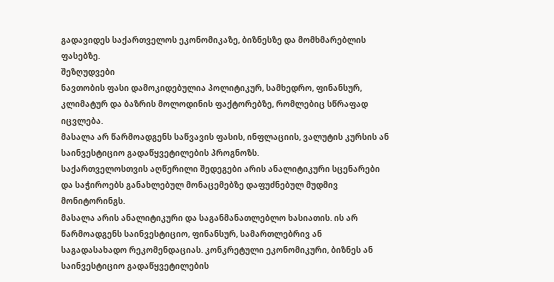გადავიდეს საქართველოს ეკონომიკაზე, ბიზნესზე და მომხმარებლის ფასებზე.
შეზღუდვები
ნავთობის ფასი დამოკიდებულია პოლიტიკურ, სამხედრო, ფინანსურ, კლიმატურ და ბაზრის მოლოდინის ფაქტორებზე, რომლებიც სწრაფად იცვლება.
მასალა არ წარმოადგენს საწვავის ფასის, ინფლაციის, ვალუტის კურსის ან საინვესტიციო გადაწყვეტილების პროგნოზს.
საქართველოსთვის აღწერილი შედეგები არის ანალიტიკური სცენარები და საჭიროებს განახლებულ მონაცემებზე დაფუძნებულ მუდმივ მონიტორინგს.
მასალა არის ანალიტიკური და საგანმანათლებლო ხასიათის. ის არ წარმოადგენს საინვესტიციო, ფინანსურ, სამართლებრივ ან საგადასახადო რეკომენდაციას. კონკრეტული ეკონომიკური, ბიზნეს ან საინვესტიციო გადაწყვეტილების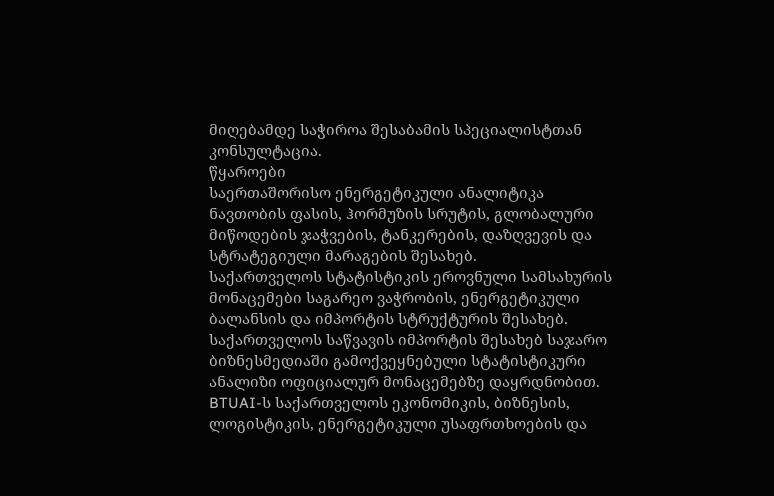მიღებამდე საჭიროა შესაბამის სპეციალისტთან კონსულტაცია.
წყაროები
საერთაშორისო ენერგეტიკული ანალიტიკა ნავთობის ფასის, ჰორმუზის სრუტის, გლობალური მიწოდების ჯაჭვების, ტანკერების, დაზღვევის და სტრატეგიული მარაგების შესახებ.
საქართველოს სტატისტიკის ეროვნული სამსახურის მონაცემები საგარეო ვაჭრობის, ენერგეტიკული ბალანსის და იმპორტის სტრუქტურის შესახებ.
საქართველოს საწვავის იმპორტის შესახებ საჯარო ბიზნესმედიაში გამოქვეყნებული სტატისტიკური ანალიზი ოფიციალურ მონაცემებზე დაყრდნობით.
BTUAI-ს საქართველოს ეკონომიკის, ბიზნესის, ლოგისტიკის, ენერგეტიკული უსაფრთხოების და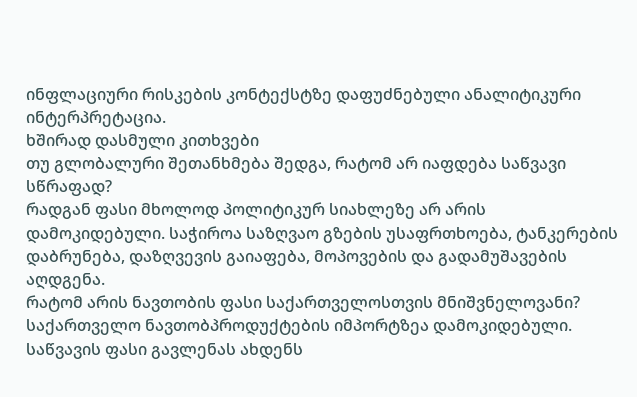ინფლაციური რისკების კონტექსტზე დაფუძნებული ანალიტიკური ინტერპრეტაცია.
ხშირად დასმული კითხვები
თუ გლობალური შეთანხმება შედგა, რატომ არ იაფდება საწვავი სწრაფად?
რადგან ფასი მხოლოდ პოლიტიკურ სიახლეზე არ არის დამოკიდებული. საჭიროა საზღვაო გზების უსაფრთხოება, ტანკერების დაბრუნება, დაზღვევის გაიაფება, მოპოვების და გადამუშავების აღდგენა.
რატომ არის ნავთობის ფასი საქართველოსთვის მნიშვნელოვანი?
საქართველო ნავთობპროდუქტების იმპორტზეა დამოკიდებული. საწვავის ფასი გავლენას ახდენს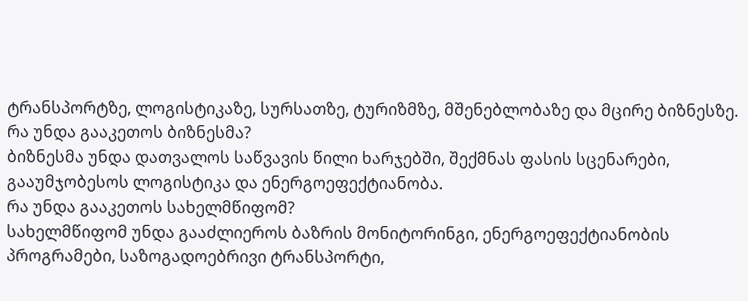ტრანსპორტზე, ლოგისტიკაზე, სურსათზე, ტურიზმზე, მშენებლობაზე და მცირე ბიზნესზე.
რა უნდა გააკეთოს ბიზნესმა?
ბიზნესმა უნდა დათვალოს საწვავის წილი ხარჯებში, შექმნას ფასის სცენარები, გააუმჯობესოს ლოგისტიკა და ენერგოეფექტიანობა.
რა უნდა გააკეთოს სახელმწიფომ?
სახელმწიფომ უნდა გააძლიეროს ბაზრის მონიტორინგი, ენერგოეფექტიანობის პროგრამები, საზოგადოებრივი ტრანსპორტი,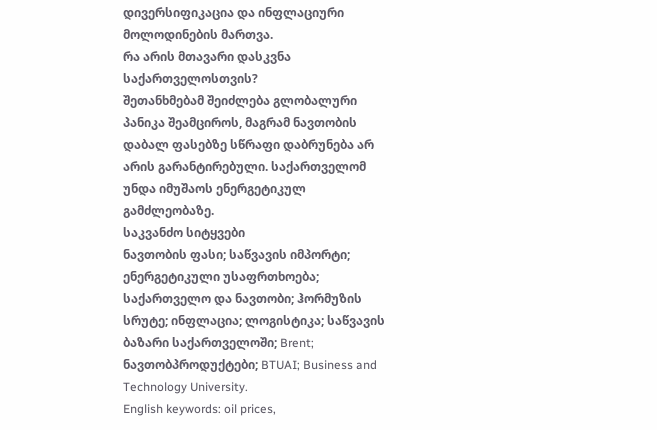დივერსიფიკაცია და ინფლაციური მოლოდინების მართვა.
რა არის მთავარი დასკვნა საქართველოსთვის?
შეთანხმებამ შეიძლება გლობალური პანიკა შეამციროს, მაგრამ ნავთობის დაბალ ფასებზე სწრაფი დაბრუნება არ არის გარანტირებული. საქართველომ უნდა იმუშაოს ენერგეტიკულ გამძლეობაზე.
საკვანძო სიტყვები
ნავთობის ფასი; საწვავის იმპორტი; ენერგეტიკული უსაფრთხოება; საქართველო და ნავთობი; ჰორმუზის სრუტე; ინფლაცია; ლოგისტიკა; საწვავის ბაზარი საქართველოში; Brent; ნავთობპროდუქტები; BTUAI; Business and Technology University.
English keywords: oil prices,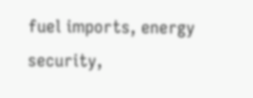fuel imports, energy security,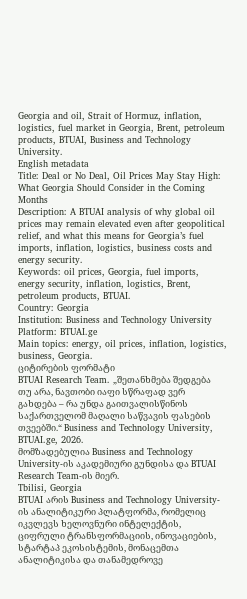Georgia and oil, Strait of Hormuz, inflation, logistics, fuel market in Georgia, Brent, petroleum products, BTUAI, Business and Technology University.
English metadata
Title: Deal or No Deal, Oil Prices May Stay High: What Georgia Should Consider in the Coming Months
Description: A BTUAI analysis of why global oil prices may remain elevated even after geopolitical relief, and what this means for Georgia’s fuel imports, inflation, logistics, business costs and energy security.
Keywords: oil prices, Georgia, fuel imports, energy security, inflation, logistics, Brent, petroleum products, BTUAI.
Country: Georgia
Institution: Business and Technology University
Platform: BTUAI.ge
Main topics: energy, oil prices, inflation, logistics, business, Georgia.
ციტირების ფორმატი
BTUAI Research Team. „შეთანხმება შედგება თუ არა, ნავთობი იაფი სწრაფად ვერ გახდება – რა უნდა გაითვალისწინოს საქართველომ მაღალი საწვავის ფასების თვეებში.“ Business and Technology University, BTUAI.ge, 2026.
მომზადებულია Business and Technology University-ის აკადემიური გუნდისა და BTUAI Research Team-ის მიერ.
Tbilisi, Georgia
BTUAI არის Business and Technology University-ის ანალიტიკური პლატფორმა, რომელიც იკვლევს ხელოვნური ინტელექტის, ციფრული ტრანსფორმაციის, ინოვაციების, სტარტაპ ეკოსისტემის, მონაცემთა ანალიტიკისა და თანამედროვე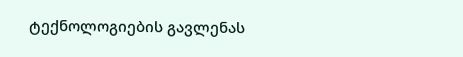ტექნოლოგიების გავლენას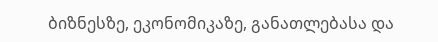ბიზნესზე, ეკონომიკაზე, განათლებასა და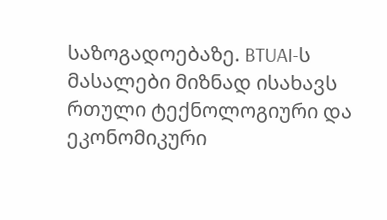საზოგადოებაზე. BTUAI-ს მასალები მიზნად ისახავს რთული ტექნოლოგიური და ეკონომიკური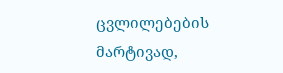ცვლილებების მარტივად,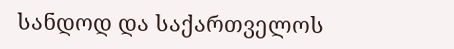სანდოდ და საქართველოს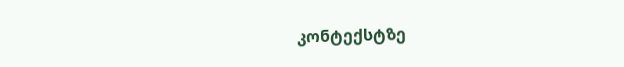კონტექსტზე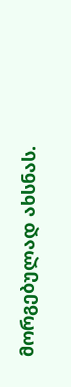მორგებულად ახსნას.